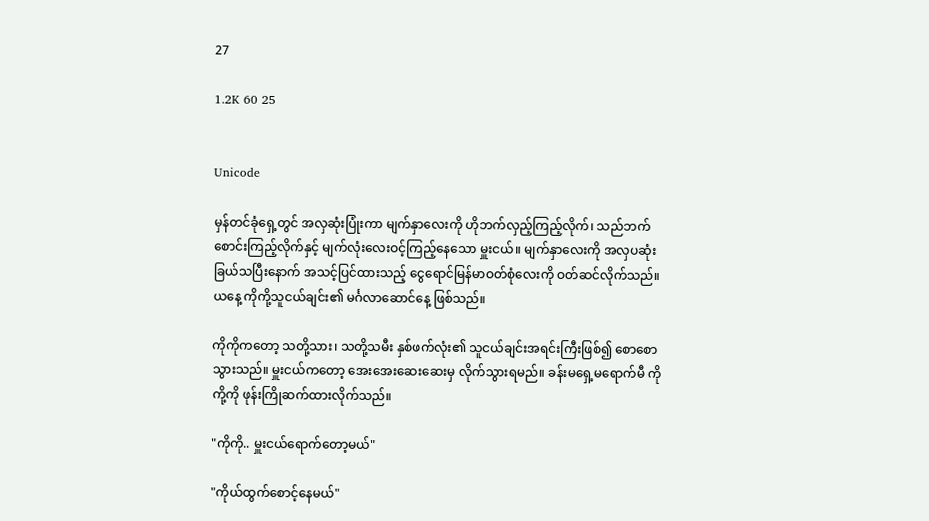27

1.2K 60 25


Unicode

မှန်တင်ခုံရှေ့တွင် အလှဆုံးပြုံးကာ မျက်နှာလေးကို ဟိုဘက်လှည့်ကြည့်လိုက်၊ သည်ဘက်စောင်းကြည့်လိုက်နှင့် မျက်လုံးလေးဝင့်ကြည့်နေသော မှူးငယ်။ မျက်နှာလေးကို အလှပဆုံး ခြယ်သပြီးနောက် အသင့်ပြင်ထားသည့် ငွေရောင်မြန်မာဝတ်စုံလေးကို ဝတ်ဆင်လိုက်သည်။ ယနေ့ ကိုကို့သူငယ်ချင်း၏ မင်္ဂလာဆောင်နေ့ ဖြစ်သည်။

ကိုကိုကတော့ သတို့သား၊ သတို့သမီး နှစ်ဖက်လုံး၏ သူငယ်ချင်းအရင်းကြီးဖြစ်၍ စောစောသွားသည်။ မှူးငယ်ကတော့ အေးအေးဆေးဆေးမှ လိုက်သွားရမည်။ ခန်းမရှေ့မရောက်မီ ကိုကို့ကို ဖုန်းကြိုဆက်ထားလိုက်သည်။

"ကိုကို.. မှူးငယ်ရောက်တော့မယ်"

"ကိုယ်ထွက်စောင့်‌နေမယ်"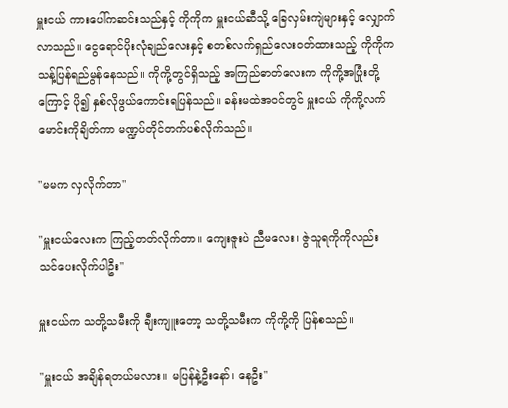မှူးငယ် ကားပေါ်ကဆင်းသည်နှင့် ကိုကိုက မှူးငယ်ဆီသို့ ခြေလှမ်းကျဲများနှင့် လျှောက်လာသည်။ ငွေရောင်ပိုးလုံချည်လေးနှင့် စတစ်လက်ရှည်လေးဝတ်ထားသည့် ကိုကိုက သန့်ပြန်ရည်မွန်နေသည်။ ကိုကို့တွင်ရှိသည့် အကြည်ဓာတ်လေးက ကိုကို့အပြုံးတို့ကြောင့် ပို၍ နှစ်လိုဖွယ်ကောင်းရပြန်သည်။ ခန်းမထဲအဝင်တွင် မှူးငယ် ကိုကို့လက်မောင်းကိုချိတ်ကာ မဏ္ဍပ်တိုင်တက်ပစ်လိုက်သည်။

"မမက လှလိုက်တာ"

"မှူးငယ်လေးက ကြည့်တတ်လိုက်တာ။ ကျေးဇူးပဲ ညီမလေး၊ ဇွဲသူရကိုကိုလည်း သင်ပေးလိုက်ပါဦး"

မှူးငယ်က သတို့သမီးကို ချီးကျူးတော့ သတို့သမီးက ကိုကို့ကို ပြန်စသည်။

"မှူးငယ် အချိန်ရတယ်မလား။ မပြန်နဲ့ဦးနော်၊ နေဦး"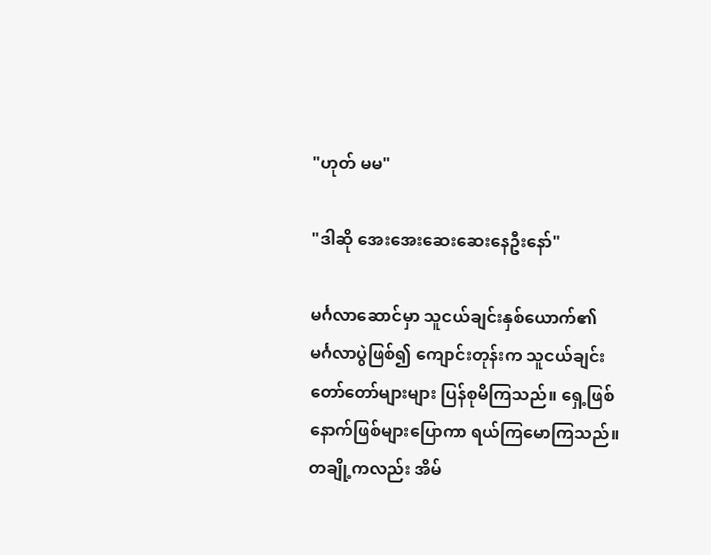"ဟုတ် မမ"

"ဒါဆို အေးအေးဆေးဆေးနေဦးနော်"

မင်္ဂလာဆောင်မှာ သူငယ်ချင်းနှစ်ယောက်၏ မင်္ဂလာပွဲဖြစ်၍ ကျောင်းတုန်းက သူငယ်ချင်း တော်တော်များများ ပြန်စုမိကြသည်။ ရှေ့ဖြစ်နောက်ဖြစ်များပြောကာ ရယ်ကြမောကြသည်။ တချို့ကလည်း အိမ်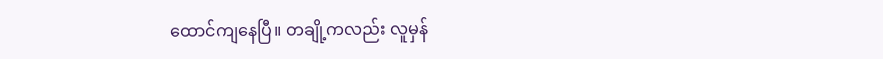ထောင်ကျနေပြီ။ တချို့ကလည်း လူမှန်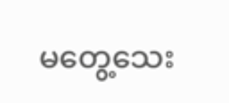မတွေ့သေး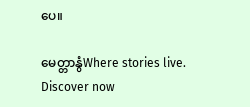ပေ။

မေတ္တာနွံWhere stories live. Discover now